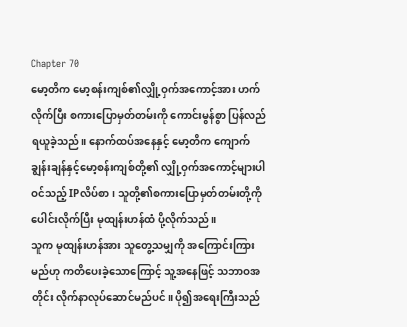Chapter 70
မော့တိက မော့စန်းကျစ်၏လျှို့ဝှက်အကောင့်အား ဟက်လိုက်ပြီး စကားပြောမှတ်တမ်းကို ကောင်းမွန်စွာ ပြန်လည်ရယူခဲ့သည်။ နောက်ထပ်အနေနှင့် မော့တိက ကျောက်ချွန်းချန်နှင့်မော့စန်းကျစ်တို့၏ လျှို့ဝှက်အကောင့်များပါဝင်သည့် IPလိပ်စာ၊ သူတို့၏စကားပြောမှတ်တမ်းတို့ကို ပေါင်းလိုက်ပြီး မုထျန်းဟန်ထံ ပို့လိုက်သည်။
သူက မုထျန်းဟန်အား သူတွေ့သမျှကို အကြောင်းကြားမည်ဟု ကတိပေးခဲ့သောကြောင့် သူ့အနေဖြင့် သဘာဝအတိုင်း လိုက်နာလုပ်ဆောင်မည်ပင်။ ပို၍အရေးကြီးသည်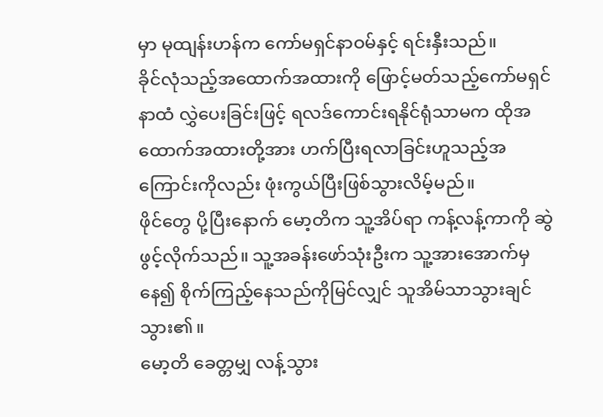မှာ မုထျန်းဟန်က ကော်မရှင်နာဝမ်နှင့် ရင်းနှီးသည်။
ခိုင်လုံသည့်အထောက်အထားကို ဖြောင့်မတ်သည့်ကော်မရှင်နာထံ လွှဲပေးခြင်းဖြင့် ရလဒ်ကောင်းရနိုင်ရုံသာမက ထိုအထောက်အထားတို့အား ဟက်ပြီးရလာခြင်းဟူသည့်အကြောင်းကိုလည်း ဖုံးကွယ်ပြီးဖြစ်သွားလိမ့်မည်။
ဖိုင်တွေ ပို့ပြီးနောက် မော့တိက သူ့အိပ်ရာ ကန့်လန့်ကာကို ဆွဲဖွင့်လိုက်သည်။ သူ့အခန်းဖော်သုံးဦးက သူ့အားအောက်မှနေ၍ စိုက်ကြည့်နေသည်ကိုမြင်လျှင် သူအိမ်သာသွားချင်သွား၏။
မော့တိ ခေတ္တမျှ လန့်သွား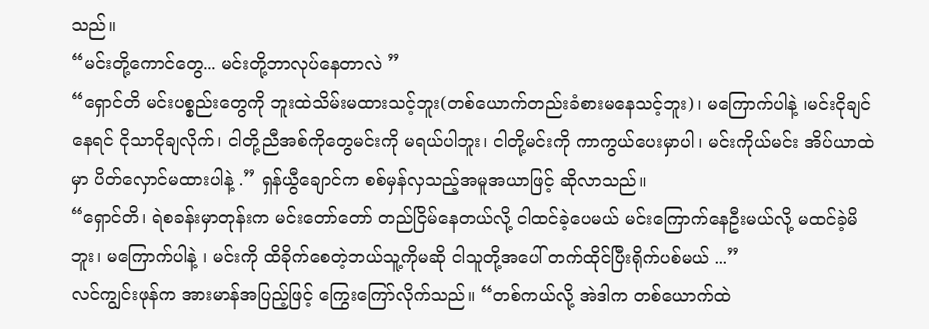သည်။
“မင်းတို့ကောင်တွေ... မင်းတို့ဘာလုပ်နေတာလဲ ”
“ရှောင်တိ မင်းပစ္စည်းတွေကို ဘူးထဲသိမ်းမထားသင့်ဘူး(တစ်ယောက်တည်းခံစားမနေသင့်ဘူး)၊ မကြောက်ပါနဲ့ ၊မင်းငိုချင်နေရင် ငိုသာငိုချလိုက်၊ ငါတို့ညီအစ်ကိုတွေမင်းကို မရယ်ပါဘူး၊ ငါတို့မင်းကို ကာကွယ်ပေးမှာပါ၊ မင်းကိုယ်မင်း အိပ်ယာထဲမှာ ပိတ်လှောင်မထားပါနဲ့ .” ရှန်ယွီချောင်က စစ်မှန်လှသည့်အမူအယာဖြင့် ဆိုလာသည်။
“ရှောင်တိ၊ ရဲစခန်းမှာတုန်းက မင်းတော်တော် တည်ငြိမ်နေတယ်လို့ ငါထင်ခဲ့ပေမယ် မင်းကြောက်နေဦးမယ်လို့ မထင်ခဲ့မိဘူး၊ မကြောက်ပါနဲ့ ၊ မင်းကို ထိခိုက်စေတဲ့ဘယ်သူ့ကိုမဆို ငါသူတို့အပေါ် တက်ထိုင်ပြီးရိုက်ပစ်မယ် ...”
လင်ကျွင်းဖုန်က အားမာန်အပြည့်ဖြင့် ကြွေးကြော်လိုက်သည်။ “တစ်ကယ်လို့ အဲဒါက တစ်ယောက်ထဲ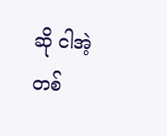ဆို ငါအဲ့တစ်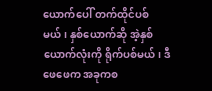ယောက်ပေါ် တက်ထိုင်ပစ်မယ်၊ နှစ်ယောက်ဆို အဲ့နှစ်ယောက်လုံးကို ရိုက်ပစ်မယ်၊ ဒီဖေဖေက အခုကစ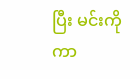ပြီး မင်းကိုကာ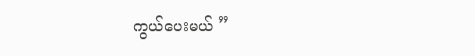ကွယ်ပေးမယ် ”